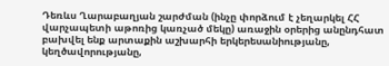Դեռևս Ղարաբաղյան շարժման (ինչը փորձում է չեղարկել ՀՀ վարչապետի աթոռից կառչած մեկը) առաջին օրերից անընդհատ բախվել ենք արտաքին աշխարհի երկերեսանիությանը, կեղծավորությանը,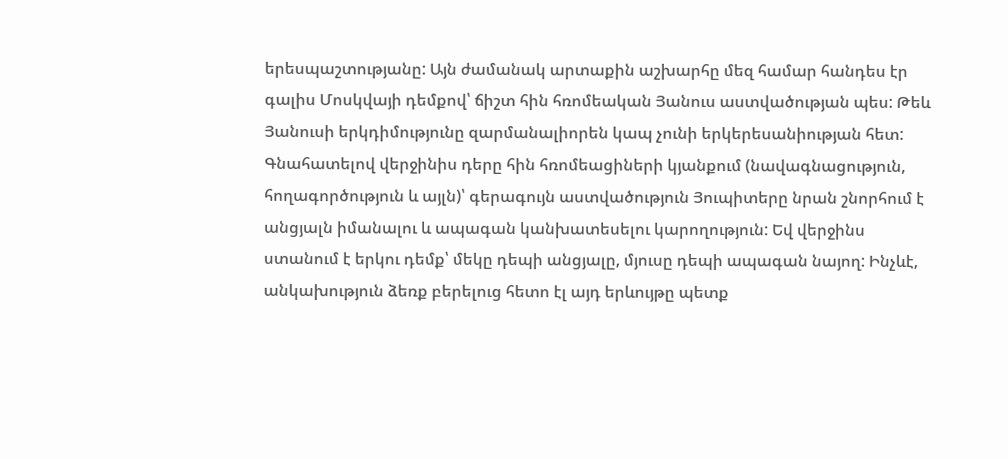երեսպաշտությանը: Այն ժամանակ արտաքին աշխարհը մեզ համար հանդես էր գալիս Մոսկվայի դեմքով՝ ճիշտ հին հռոմեական Յանուս աստվածության պես: Թեև Յանուսի երկդիմությունը զարմանալիորեն կապ չունի երկերեսանիության հետ: Գնահատելով վերջինիս դերը հին հռոմեացիների կյանքում (նավագնացություն, հողագործություն և այլն)՝ գերագույն աստվածություն Յուպիտերը նրան շնորհում է անցյալն իմանալու և ապագան կանխատեսելու կարողություն: Եվ վերջինս ստանում է երկու դեմք՝ մեկը դեպի անցյալը, մյուսը դեպի ապագան նայող: Ինչևէ, անկախություն ձեռք բերելուց հետո էլ այդ երևույթը պետք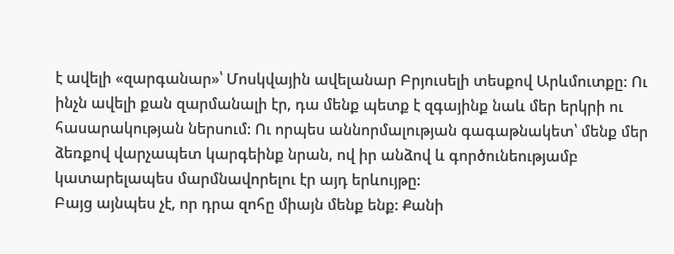է ավելի «զարգանար»՝ Մոսկվային ավելանար Բրյուսելի տեսքով Արևմուտքը: Ու ինչն ավելի քան զարմանալի էր, դա մենք պետք է զգայինք նաև մեր երկրի ու հասարակության ներսում: Ու որպես աննորմալության գագաթնակետ՝ մենք մեր ձեռքով վարչապետ կարգեինք նրան, ով իր անձով և գործունեությամբ կատարելապես մարմնավորելու էր այդ երևույթը:
Բայց այնպես չէ, որ դրա զոհը միայն մենք ենք: Քանի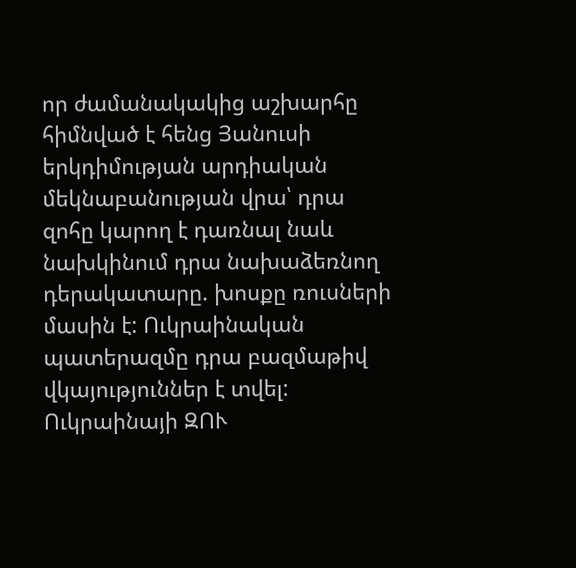որ ժամանակակից աշխարհը հիմնված է հենց Յանուսի երկդիմության արդիական մեկնաբանության վրա՝ դրա զոհը կարող է դառնալ նաև նախկինում դրա նախաձեռնող դերակատարը. խոսքը ռուսների մասին է: Ուկրաինական պատերազմը դրա բազմաթիվ վկայություններ է տվել: Ուկրաինայի ԶՈՒ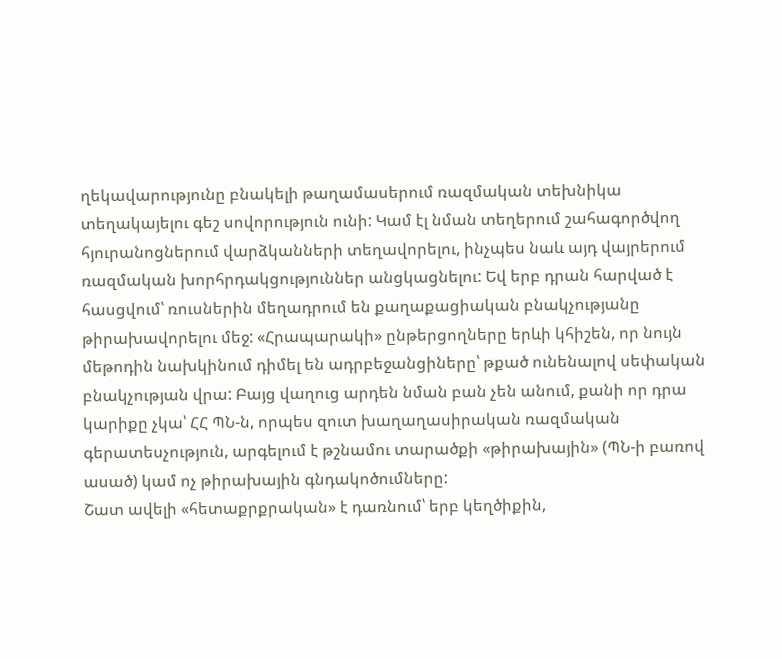ղեկավարությունը բնակելի թաղամասերում ռազմական տեխնիկա տեղակայելու գեշ սովորություն ունի: Կամ էլ նման տեղերում շահագործվող հյուրանոցներում վարձկանների տեղավորելու, ինչպես նաև այդ վայրերում ռազմական խորհրդակցություններ անցկացնելու: Եվ երբ դրան հարված է հասցվում՝ ռուսներին մեղադրում են քաղաքացիական բնակչությանը թիրախավորելու մեջ: «Հրապարակի» ընթերցողները երևի կհիշեն, որ նույն մեթոդին նախկինում դիմել են ադրբեջանցիները՝ թքած ունենալով սեփական բնակչության վրա: Բայց վաղուց արդեն նման բան չեն անում, քանի որ դրա կարիքը չկա՝ ՀՀ ՊՆ-ն, որպես զուտ խաղաղասիրական ռազմական գերատեսչություն, արգելում է թշնամու տարածքի «թիրախային» (ՊՆ-ի բառով ասած) կամ ոչ թիրախային գնդակոծումները:
Շատ ավելի «հետաքրքրական» է դառնում՝ երբ կեղծիքին,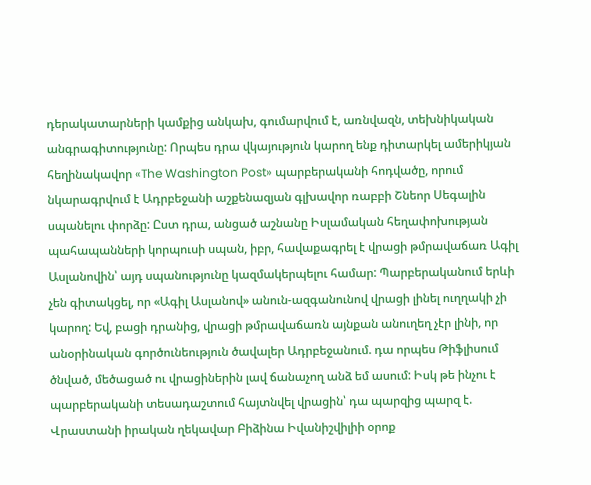դերակատարների կամքից անկախ, գումարվում է, առնվազն, տեխնիկական անգրագիտությունը: Որպես դրա վկայություն կարող ենք դիտարկել ամերիկյան հեղինակավոր «The Washington Post» պարբերականի հոդվածը, որում նկարագրվում է Ադրբեջանի աշքենազյան գլխավոր ռաբբի Շնեոր Սեգալին սպանելու փորձը: Ըստ դրա, անցած աշնանը Իսլամական հեղափոխության պահապանների կորպուսի սպան, իբր, հավաքագրել է վրացի թմրավաճառ Ագիլ Ասլանովին՝ այդ սպանությունը կազմակերպելու համար: Պարբերականում երևի չեն գիտակցել, որ «Ագիլ Ասլանով» անուն-ազգանունով վրացի լինել ուղղակի չի կարող: Եվ, բացի դրանից, վրացի թմրավաճառն այնքան անուղեղ չէր լինի, որ անօրինական գործունեություն ծավալեր Ադրբեջանում. դա որպես Թիֆլիսում ծնված, մեծացած ու վրացիներին լավ ճանաչող անձ եմ ասում: Իսկ թե ինչու է պարբերականի տեսադաշտում հայտնվել վրացին՝ դա պարզից պարզ է. Վրաստանի իրական ղեկավար Բիձինա Իվանիշվիլիի օրոք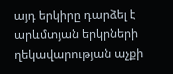այդ երկիրը դարձել է արևմտյան երկրների ղեկավարության աչքի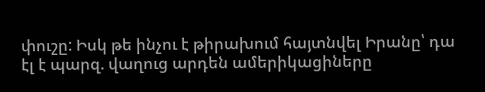փուշը: Իսկ թե ինչու է թիրախում հայտնվել Իրանը՝ դա էլ է պարզ. վաղուց արդեն ամերիկացիները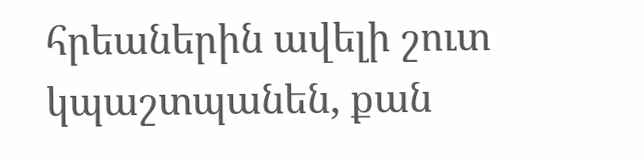հրեաներին ավելի շուտ կպաշտպանեն, քան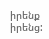իրենք իրենց: